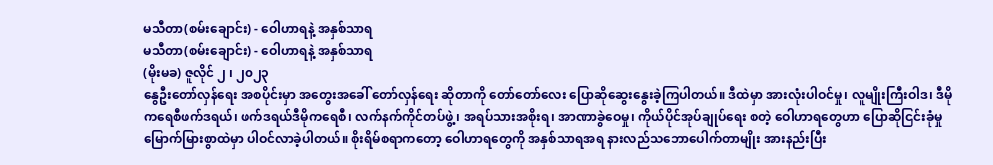မသီတာ(စမ်းချောင်း) - ဝေါဟာရနဲ့ အနှစ်သာရ
မသီတာ(စမ်းချောင်း) - ဝေါဟာရနဲ့ အနှစ်သာရ
(မိုးမခ) ဇူလိုင် ၂ ၊ ၂၀၂၃
နွေဦးတော်လှန်ရေး အစပိုင်းမှာ အတွေးအခေါ် တော်လှန်ရေး ဆိုတာကို တော်တော်လေး ပြောဆိုဆွေးနွေးခဲ့ကြပါတယ်။ ဒီထဲမှာ အားလုံးပါဝင်မှု၊ လူမျိုးကြီးဝါဒ၊ ဒီမိုကရေစီဖက်ဒရယ်၊ ဖက်ဒရယ်ဒီမိုကရေစီ၊ လက်နက်ကိုင်တပ်ဖွဲ့၊ အရပ်သားအစိုးရ၊ အာဏာခွဲဝေမှု၊ ကိုယ်ပိုင်အုပ်ချုပ်ရေး စတဲ့ ဝေါဟာရတွေဟာ ပြောဆိုငြင်းခုံမှု မြောက်မြားစွာထဲမှာ ပါဝင်လာခဲ့ပါတယ်။ စိုးရိမ်စရာကတော့ ဝေါဟာရတွေကို အနှစ်သာရအရ နားလည်သဘောပေါက်တာမျိုး အားနည်းပြီး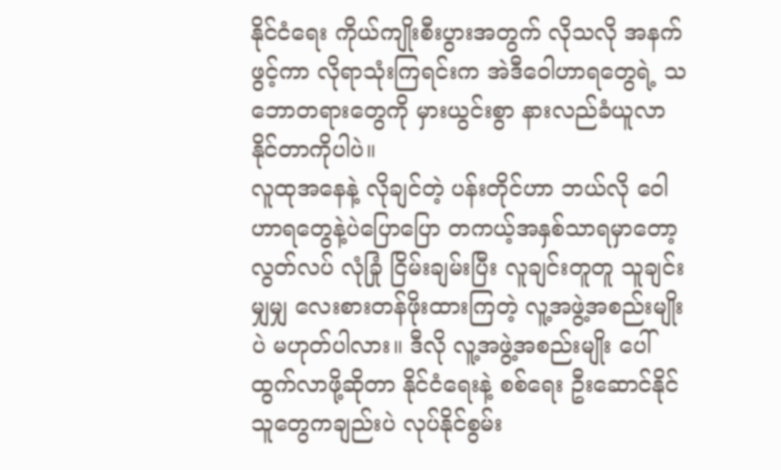နိုင်ငံရေး ကိုယ်ကျိုးစီးပွားအတွက် လိုသလို အနက်ဖွင့်ကာ လိုရာသုံးကြရင်းက အဲဒီဝေါဟာရတွေရဲ့ သဘောတရားတွေကို မှားယွင်းစွာ နားလည်ခံယူလာနိုင်တာကိုပါပဲ။
လူထုအနေနဲ့ လိုချင်တဲ့ ပန်းတိုင်ဟာ ဘယ်လို ဝေါဟာရတွေနဲ့ပဲပြောပြော တကယ့်အနှစ်သာရမှာတော့ လွတ်လပ် လုံခြုံ ငြိမ်းချမ်းပြီး လူချင်းတူတူ သူချင်းမျှမျှ လေးစားတန်ဖိုးထားကြတဲ့ လူ့အဖွဲ့အစည်းမျိုးပဲ မဟုတ်ပါလား။ ဒီလို လူ့အဖွဲ့အစည်းမျိုး ပေါ်ထွက်လာဖို့ဆိုတာ နိုင်ငံရေးနဲ့ စစ်ရေး ဦးဆောင်နိုင်သူတွေကချည်းပဲ လုပ်နိုင်စွမ်း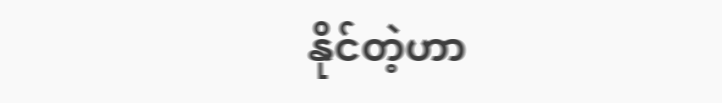နိုင်တဲ့ဟာ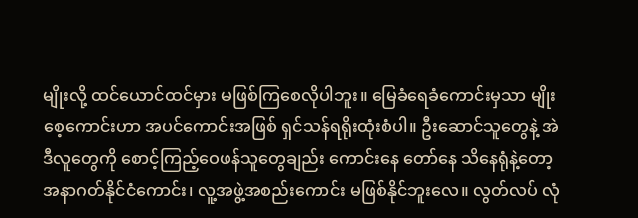မျိုးလို့ ထင်ယောင်ထင်မှား မဖြစ်ကြစေလိုပါဘူး။ မြေခံရေခံကောင်းမှသာ မျိုးစေ့ကောင်းဟာ အပင်ကောင်းအဖြစ် ရှင်သန်ရရိုးထုံးစံပါ။ ဦးဆောင်သူတွေနဲ့ အဲဒီလူတွေကို စောင့်ကြည့်ဝေဖန်သူတွေချည်း ကောင်းနေ တော်နေ သိနေရုံနဲ့တော့ အနာဂတ်နိုင်ငံကောင်း၊ လူ့အဖွဲ့အစည်းကောင်း မဖြစ်နိုင်ဘူးလေ။ လွတ်လပ် လုံ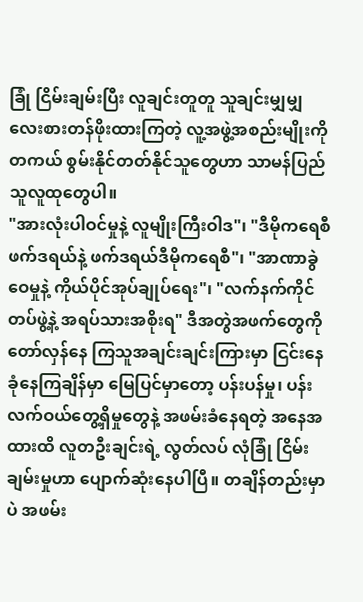ခြုံ ငြိမ်းချမ်းပြီး လူချင်းတူတူ သူချင်းမျှမျှ လေးစားတန်ဖိုးထားကြတဲ့ လူ့အဖွဲ့အစည်းမျိုးကို တကယ် စွမ်းနိုင်တတ်နိုင်သူတွေဟာ သာမန်ပြည်သူလူထုတွေပါ။
"အားလုံးပါဝင်မှုနဲ့ လူမျိုးကြီးဝါဒ"၊ "ဒီမိုကရေစီဖက်ဒရယ်နဲ့ ဖက်ဒရယ်ဒီမိုကရေစီ"၊ "အာဏာခွဲဝေမှုနဲ့ ကိုယ်ပိုင်အုပ်ချုပ်ရေး"၊ "လက်နက်ကိုင်တပ်ဖွဲ့နဲ့ အရပ်သားအစိုးရ" ဒီအတွဲအဖက်တွေကို တော်လှန်နေ ကြသူအချင်းချင်းကြားမှာ ငြင်းနေ ခုံနေကြချိန်မှာ မြေပြင်မှာတော့ ပန်းပန်မှု၊ ပန်း လက်ဝယ်တွေ့ရှိမှုတွေနဲ့ အဖမ်းခံနေရတဲ့ အနေအထားထိ လူတဦးချင်းရဲ့ လွတ်လပ် လုံခြုံ ငြိမ်းချမ်းမှုဟာ ပျောက်ဆုံးနေပါပြီ။ တချိန်တည်းမှာပဲ အဖမ်း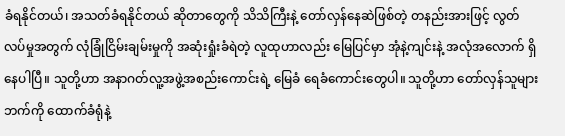ခံရနိုင်တယ်၊ အသတ်ခံရနိုင်တယ် ဆိုတာတွေကို သိသိကြီးနဲ့ တော်လှန်နေဆဲဖြစ်တဲ့ တနည်းအားဖြင့် လွတ်လပ်မှုအတွက် လုံခြုံငြိမ်းချမ်းမှုကို အဆုံးရှုံးခံရဲတဲ့ လူထုဟာလည်း မြေပြင်မှာ အုံနဲ့ကျင်းနဲ့ အလုံအလောက် ရှိနေပါပြီ။ သူတို့ဟာ အနာဂတ်လူ့အဖွဲ့အစည်းကောင်းရဲ့ မြေခံ ရေခံကောင်းတွေပါ။ သူတို့ဟာ တော်လှန်သူများဘက်ကို ထောက်ခံရုံနဲ့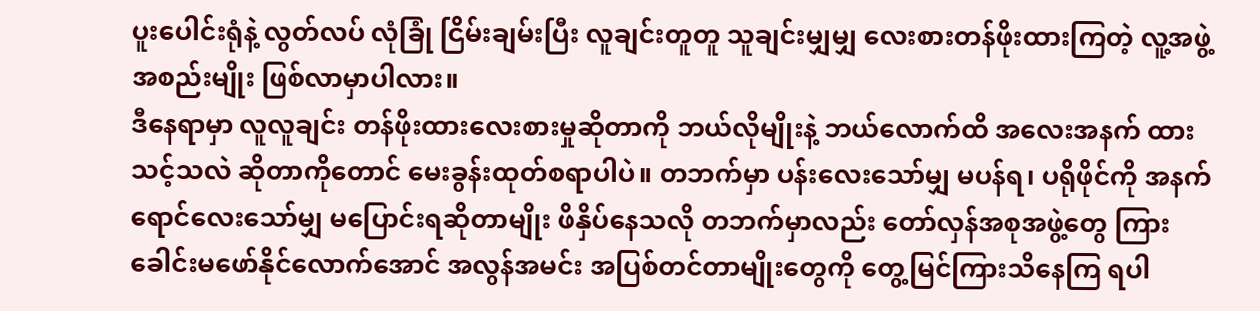ပူးပေါင်းရုံနဲ့ လွတ်လပ် လုံခြုံ ငြိမ်းချမ်းပြီး လူချင်းတူတူ သူချင်းမျှမျှ လေးစားတန်ဖိုးထားကြတဲ့ လူ့အဖွဲ့အစည်းမျိုး ဖြစ်လာမှာပါလား။
ဒီနေရာမှာ လူလူချင်း တန်ဖိုးထားလေးစားမှုဆိုတာကို ဘယ်လိုမျိုးနဲ့ ဘယ်လောက်ထိ အလေးအနက် ထားသင့်သလဲ ဆိုတာကိုတောင် မေးခွန်းထုတ်စရာပါပဲ။ တဘက်မှာ ပန်းလေးသော်မျှ မပန်ရ၊ ပရိုဖိုင်ကို အနက်ရောင်လေးသော်မျှ မပြောင်းရဆိုတာမျိုး ဖိနှိပ်နေသလို တဘက်မှာလည်း တော်လှန်အစုအဖွဲ့တွေ ကြား ခေါင်းမဖော်နိုင်လောက်အောင် အလွန်အမင်း အပြစ်တင်တာမျိုးတွေကို တွေ့မြင်ကြားသိနေကြ ရပါ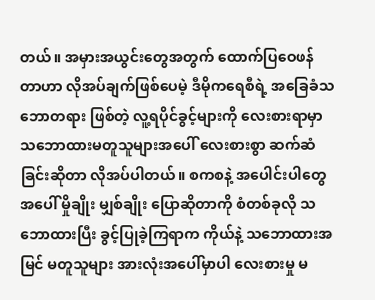တယ်။ အမှားအယွင်းတွေအတွက် ထောက်ပြဝေဖန်တာဟာ လိုအပ်ချက်ဖြစ်ပေမဲ့ ဒီမိုကရေစီရဲ့ အခြေခံသဘောတရား ဖြစ်တဲ့ လူ့ရပိုင်ခွင့်များကို လေးစားရာမှာ သဘောထားမတူသူများအပေါ် လေးစားစွာ ဆက်ဆံခြင်းဆိုတာ လိုအပ်ပါတယ်။ စကစနဲ့ အပေါင်းပါတွေအပေါ် မှိုချိုး မျှစ်ချိုး ပြောဆိုတာကို စံတစ်ခုလို သဘောထားပြီး ခွင့်ပြုခဲ့ကြရာက ကိုယ်နဲ့ သဘောထားအမြင် မတူသူများ အားလုံးအပေါ်မှာပါ လေးစားမှု မ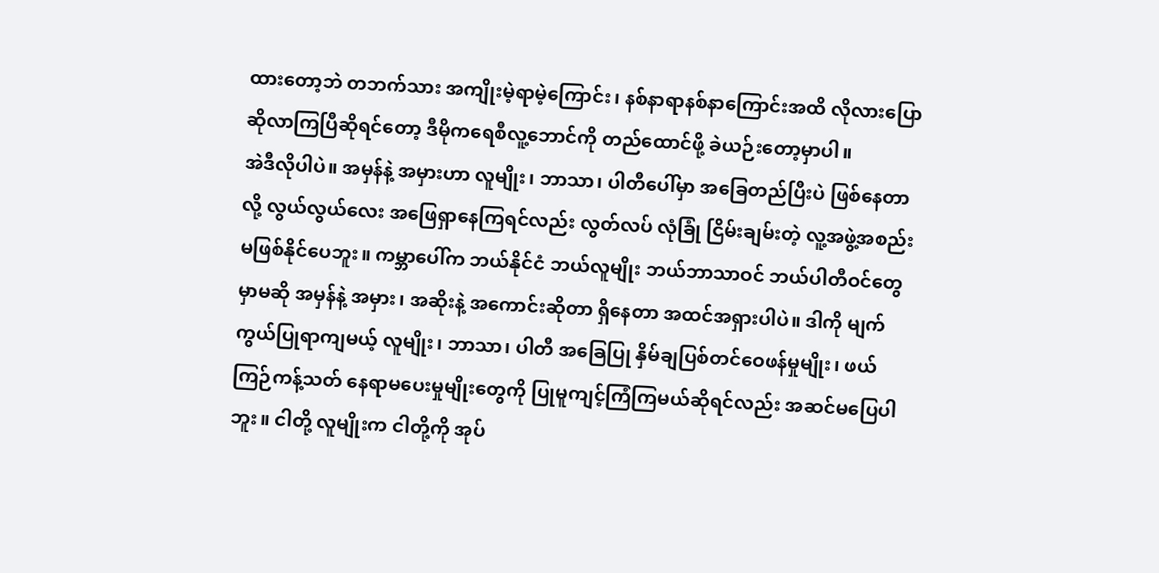ထားတော့ဘဲ တဘက်သား အကျိုးမဲ့ရာမဲ့ကြောင်း၊ နစ်နာရာနစ်နာကြောင်းအထိ လိုလားပြောဆိုလာကြပြီဆိုရင်တော့ ဒီမိုကရေစီလူ့ဘောင်ကို တည်ထောင်ဖို့ ခဲယဉ်းတော့မှာပါ။
အဲဒီလိုပါပဲ။ အမှန်နဲ့ အမှားဟာ လူမျိုး၊ ဘာသာ၊ ပါတီပေါ်မှာ အခြေတည်ပြီးပဲ ဖြစ်နေတာလို့ လွယ်လွယ်လေး အဖြေရှာနေကြရင်လည်း လွတ်လပ် လုံခြုံ ငြိမ်းချမ်းတဲ့ လူ့အဖွဲ့အစည်း မဖြစ်နိုင်ပေဘူး။ ကမ္ဘာပေါ်က ဘယ်နိုင်ငံ ဘယ်လူမျိုး ဘယ်ဘာသာဝင် ဘယ်ပါတီဝင်တွေမှာမဆို အမှန်နဲ့ အမှား၊ အဆိုးနဲ့ အကောင်းဆိုတာ ရှိနေတာ အထင်အရှားပါပဲ။ ဒါကို မျက်ကွယ်ပြုရာကျမယ့် လူမျိုး၊ ဘာသာ၊ ပါတီ အခြေပြု နှိမ်ချပြစ်တင်ဝေဖန်မှုမျိုး၊ ဖယ်ကြဉ်ကန့်သတ် နေရာမပေးမှုမျိုးတွေကို ပြုမူကျင့်ကြံကြမယ်ဆိုရင်လည်း အဆင်မပြေပါဘူး။ ငါတို့ လူမျိုးက ငါတို့ကို အုပ်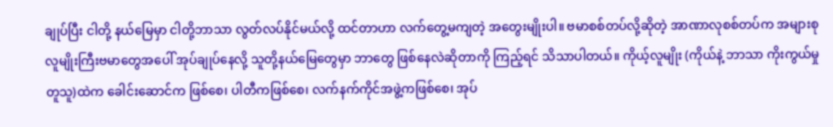ချုပ်ပြီး ငါတို့ နယ်မြေမှာ ငါတို့ဘာသာ လွတ်လပ်နိုင်မယ်လို့ ထင်တာဟာ လက်တွေ့မကျတဲ့ အတွေးမျိုးပါ။ ဗမာစစ်တပ်လို့ဆိုတဲ့ အာဏာလုစစ်တပ်က အများစု လူမျိုးကြီးဗမာတွေအပေါ် အုပ်ချုပ်နေလို့ သူတို့နယ်မြေတွေမှာ ဘာတွေ ဖြစ်နေလဲဆိုတာကို ကြည့်ရင် သိသာပါတယ်။ ကိုယ့်လူမျိုး (ကိုယ်နဲ့ ဘာသာ ကိုးကွယ်မှုတူသူ)ထဲက ခေါင်းဆောင်က ဖြစ်စေ၊ ပါတီကဖြစ်စေ၊ လက်နက်ကိုင်အဖွဲ့ကဖြစ်စေ၊ အုပ်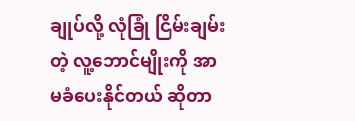ချုပ်လို့ လုံခြုံ ငြိမ်းချမ်းတဲ့ လူ့ဘောင်မျိုးကို အာမခံပေးနိုင်တယ် ဆိုတာ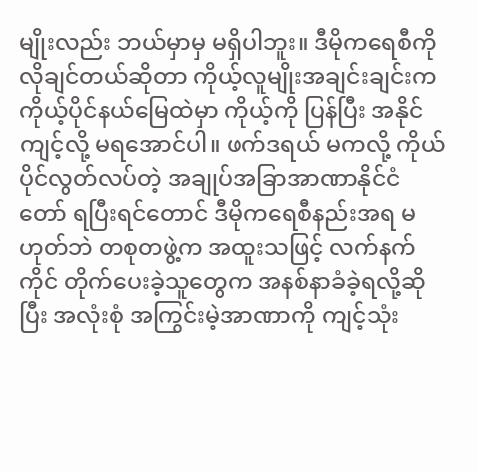မျိုးလည်း ဘယ်မှာမှ မရှိပါဘူး။ ဒီမိုကရေစီကို လိုချင်တယ်ဆိုတာ ကိုယ့်လူမျိုးအချင်းချင်းက ကိုယ့်ပိုင်နယ်မြေထဲမှာ ကိုယ့်ကို ပြန်ပြီး အနိုင်ကျင့်လို့ မရအောင်ပါ။ ဖက်ဒရယ် မကလို့ ကိုယ်ပိုင်လွတ်လပ်တဲ့ အချုပ်အခြာအာဏာနိုင်ငံတော် ရပြီးရင်တောင် ဒီမိုကရေစီနည်းအရ မဟုတ်ဘဲ တစုတဖွဲ့က အထူးသဖြင့် လက်နက်ကိုင် တိုက်ပေးခဲ့သူတွေက အနစ်နာခံခဲ့ရလို့ဆိုပြီး အလုံးစုံ အကြွင်းမဲ့အာဏာကို ကျင့်သုံး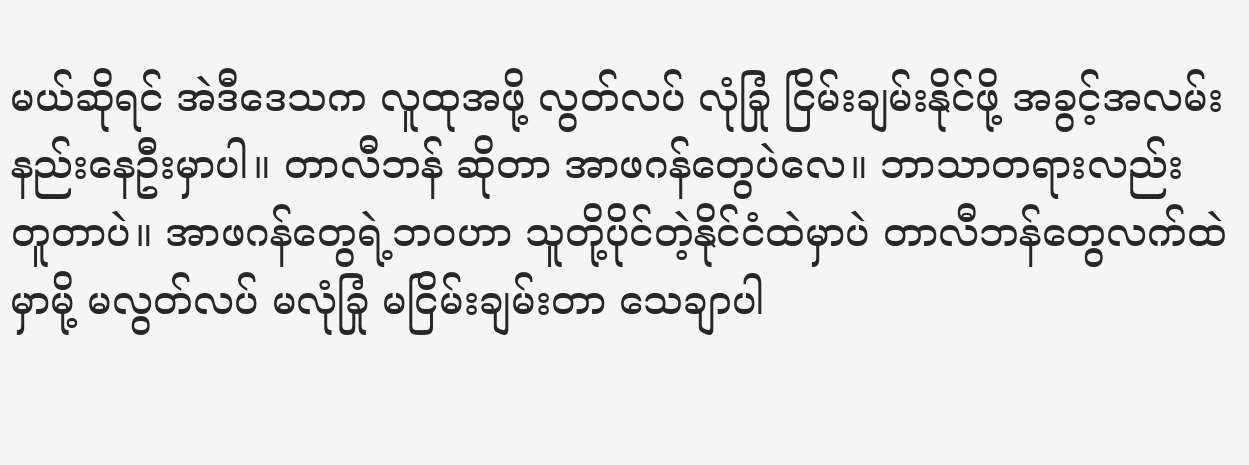မယ်ဆိုရင် အဲဒီဒေသက လူထုအဖို့ လွတ်လပ် လုံခြုံ ငြိမ်းချမ်းနိုင်ဖို့ အခွင့်အလမ်း နည်းနေဦးမှာပါ။ တာလီဘန် ဆိုတာ အာဖဂန်တွေပဲလေ။ ဘာသာတရားလည်း တူတာပဲ။ အာဖဂန်တွေရဲ့ဘဝဟာ သူတို့ပိုင်တဲ့နိုင်ငံထဲမှာပဲ တာလီဘန်တွေလက်ထဲမှာမို့ မလွတ်လပ် မလုံခြုံ မငြိမ်းချမ်းတာ သေချာပါ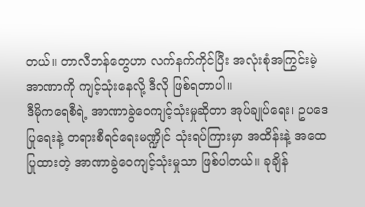တယ်။ တာလီဘန်တွေဟာ လက်နက်ကိုင်ပြီး အလုံးစုံအကြွင်းမဲ့အာဏာကို ကျင့်သုံးနေလို့ ဒီလို ဖြစ်ရတာပါ။
ဒီမိုကရေစီရဲ့ အာဏာခွဲဝေကျင့်သုံးမှုဆိုတာ အုပ်ချုပ်ရေး၊ ဥပဒေပြုရေးနဲ့ တရားစီရင်ရေးမဏ္ဍိုင် သုံးရပ်ကြားမှာ အထိန်းနဲ့ အထေ ပြုထားတဲ့ အာဏာခွဲဝေကျင့်သုံးမှုသာ ဖြစ်ပါတယ်။ ခုချိန်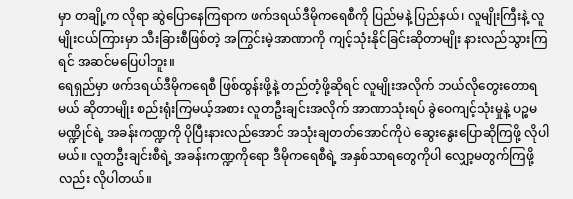မှာ တချို့က လိုရာ ဆွဲပြောနေကြရာက ဖက်ဒရယ်ဒီမိုကရေစီကို ပြည်မနဲ့ ပြည်နယ်၊ လူမျိုးကြီးနဲ့ လူမျိုးငယ်ကြားမှာ သီးခြားစီဖြစ်တဲ့ အကြွင်းမဲ့အာဏာကို ကျင့်သုံးနိုင်ခြင်းဆိုတာမျိုး နားလည်သွားကြရင် အဆင်မပြေပါဘူး။
ရေရှည်မှာ ဖက်ဒရယ်ဒီမိုကရေစီ ဖြစ်ထွန်းဖို့နဲ့ တည်တံ့ဖို့ဆိုရင် လူမျိုးအလိုက် ဘယ်လိုတွေးတောရမယ် ဆိုတာမျိုး စည်းရုံးကြမယ့်အစား လူတဦးချင်းအလိုက် အာဏာသုံးရပ် ခွဲဝေကျင့်သုံးမှုနဲ့ ပဉ္စမမဏ္ဍိုင်ရဲ့ အခန်းကဏ္ဍကို ပိုပြီးနားလည်အောင် အသုံးချတတ်အောင်ကိုပဲ ဆွေးနွေးပြောဆိုကြဖို့ လိုပါမယ်။ လူတဦးချင်းစီရဲ့ အခန်းကဏ္ဍကိုရော ဒီမိုကရေစီရဲ့ အနှစ်သာရတွေကိုပါ လျှော့မတွက်ကြဖို့လည်း လိုပါတယ်။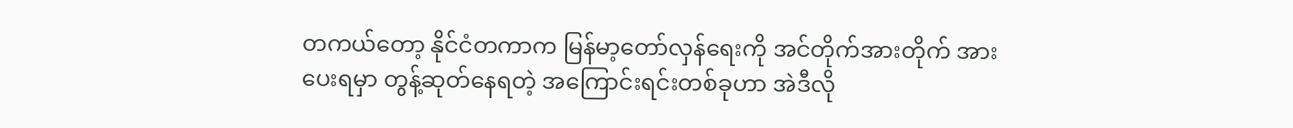တကယ်တော့ နိုင်ငံတကာက မြန်မာ့တော်လှန်ရေးကို အင်တိုက်အားတိုက် အားပေးရမှာ တွန့်ဆုတ်နေရတဲ့ အကြောင်းရင်းတစ်ခုဟာ အဲဒီလို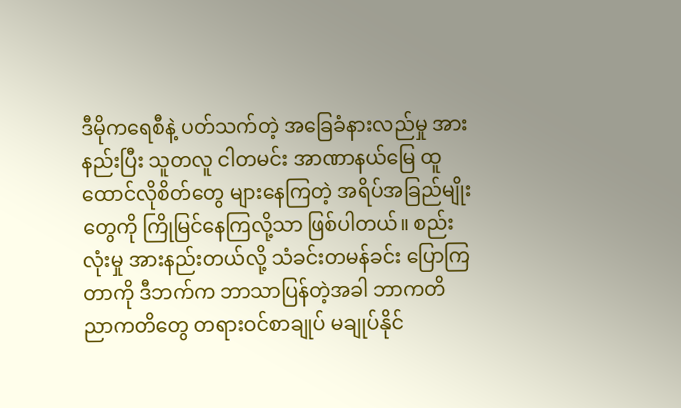ဒီမိုကရေစီနဲ့ ပတ်သက်တဲ့ အခြေခံနားလည်မှု အားနည်းပြီး သူတလူ ငါတမင်း အာဏာနယ်မြေ ထူထောင်လိုစိတ်တွေ များနေကြတဲ့ အရိပ်အခြည်မျိုးတွေကို ကြိုမြင်နေကြလို့သာ ဖြစ်ပါတယ်။ စည်းလုံးမှု အားနည်းတယ်လို့ သံခင်းတမန်ခင်း ပြောကြတာကို ဒီဘက်က ဘာသာပြန်တဲ့အခါ ဘာကတိ ညာကတိတွေ တရားဝင်စာချုပ် မချုပ်နိုင်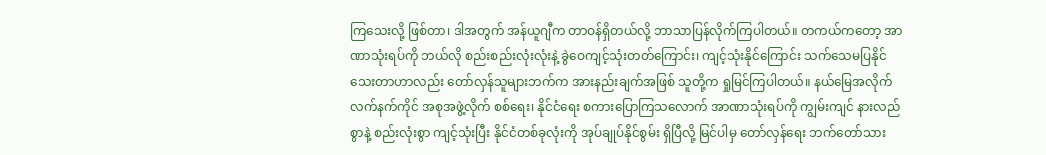ကြသေးလို့ ဖြစ်တာ၊ ဒါအတွက် အန်ယူဂျီက တာဝန်ရှိတယ်လို့ ဘာသာပြန်လိုက်ကြပါတယ်။ တကယ်ကတော့ အာဏာသုံးရပ်ကို ဘယ်လို စည်းစည်းလုံးလုံးနဲ့ ခွဲဝေကျင့်သုံးတတ်ကြောင်း၊ ကျင့်သုံးနိုင်ကြောင်း သက်သေမပြနိုင်သေးတာဟာလည်း တော်လှန်သူများဘက်က အားနည်းချက်အဖြစ် သူတို့က ရှုမြင်ကြပါတယ်။ နယ်မြေအလိုက် လက်နက်ကိုင် အစုအဖွဲ့လိုက် စစ်ရေး၊ နိုင်ငံရေး စကားပြောကြသလောက် အာဏာသုံးရပ်ကို ကျွမ်းကျင် နားလည်စွာနဲ့ စည်းလုံးစွာ ကျင့်သုံးပြီး နိုင်ငံတစ်ခုလုံးကို အုပ်ချုပ်နိုင်စွမ်း ရှိပြီလို့ မြင်ပါမှ တော်လှန်ရေး ဘက်တော်သား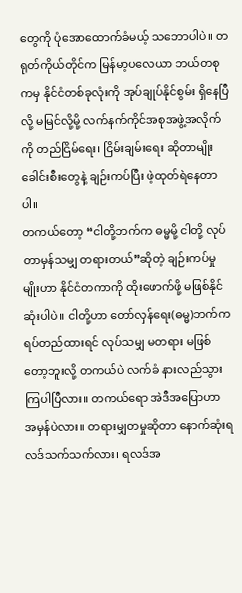တွေကို ပုံအောထောက်ခံမယ့် သဘောပါပဲ။ တရုတ်ကိုယ်တိုင်က မြန်မာ့ပလေယာ ဘယ်တစုကမှ နိုင်ငံတစ်ခုလုံးကို အုပ်ချုပ်နိုင်စွမ်း ရှိနေပြီလို့ မမြင်လို့မို့ လက်နက်ကိုင်အစုအဖွဲ့အလိုက်ကို တည်ငြိမ်ရေး၊ ငြိမ်းချမ်းရေး ဆိုတာမျိုး ခေါင်းစီးတွေနဲ့ ချဉ်းကပ်ပြီး ဖဲ့ထုတ်ရဲနေတာပါ။
တကယ်တော့ “ငါတို့ဘက်က ဓမ္မမို့ ငါတို့ လုပ်တာမှန်သမျှ တရားတယ်”ဆိုတဲ့ ချဉ်းကပ်မှုမျိုးဟာ နိုင်ငံတကာကို ထိုးဖောက်ဖို့ မဖြစ်နိုင်ဆုံးပါပဲ။ ငါတို့ဟာ တော်လှန်ရေး(ဓမ္မ)ဘက်က ရပ်တည်ထားရင် လုပ်သမျှ မတရား မဖြစ်တော့ဘူးလို့ တကယ်ပဲ လက်ခံ နားလည်သွားကြပါပြီလား။ တကယ်ရော အဲဒီအပြောဟာ အမှန်ပဲလား။ တရားမျှတမှုဆိုတာ နောက်ဆုံးရလဒ်သက်သက်လား၊ ရလဒ်အ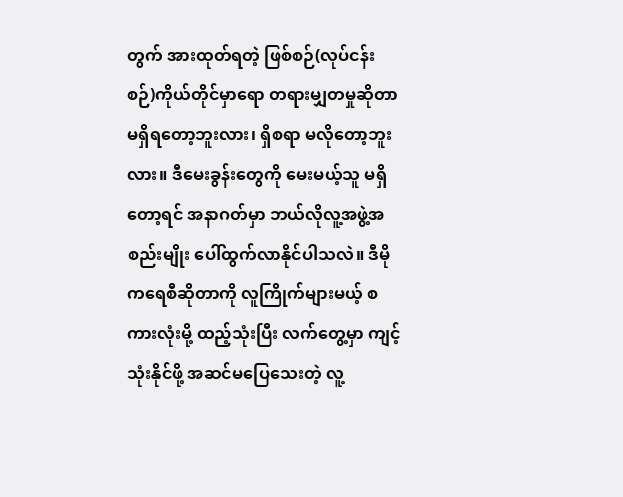တွက် အားထုတ်ရတဲ့ ဖြစ်စဉ်(လုပ်ငန်းစဉ်)ကိုယ်တိုင်မှာရော တရားမျှတမှုဆိုတာ မရှိရတော့ဘူးလား၊ ရှိစရာ မလိုတော့ဘူးလား။ ဒီမေးခွန်းတွေကို မေးမယ့်သူ မရှိတော့ရင် အနာဂတ်မှာ ဘယ်လိုလူ့အဖွဲ့အစည်းမျိုး ပေါ်ထွက်လာနိုင်ပါသလဲ။ ဒီမိုကရေစီဆိုတာကို လူကြိုက်များမယ့် စကားလုံးမို့ ထည့်သုံးပြီး လက်တွေ့မှာ ကျင့်သုံးနိုင်ဖို့ အဆင်မပြေသေးတဲ့ လူ့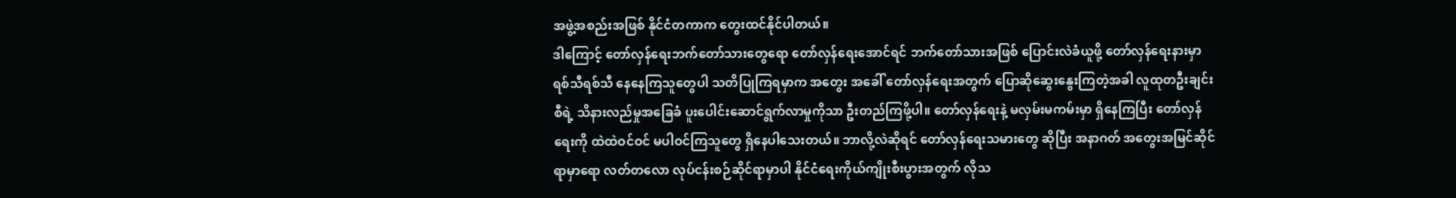အဖွဲ့အစည်းအဖြစ် နိုင်ငံတကာက တွေးထင်နိုင်ပါတယ်။
ဒါကြောင့် တော်လှန်ရေးဘက်တော်သားတွေရော တော်လှန်ရေးအောင်ရင် ဘက်တော်သားအဖြစ် ပြောင်းလဲခံယူဖို့ တော်လှန်ရေးနားမှာ ရစ်သီရစ်သီ နေနေကြသူတွေပါ သတိပြုကြရမှာက အတွေး အခေါ် တော်လှန်ရေးအတွက် ပြောဆိုဆွေးနွေးကြတဲ့အခါ လူထုတဦးချင်းစီရဲ့ သိနားလည်မှုအခြေခံ ပူးပေါင်းဆောင်ရွက်လာမှုကိုသာ ဦးတည်ကြဖို့ပါ။ တော်လှန်ရေးနဲ့ မလှမ်းမကမ်းမှာ ရှိနေကြပြီး တော်လှန်ရေးကို ထဲထဲဝင်ဝင် မပါဝင်ကြသူတွေ ရှိနေပါသေးတယ်။ ဘာလို့လဲဆိုရင် တော်လှန်ရေးသမားတွေ ဆိုပြီး အနာဂတ် အတွေးအမြင်ဆိုင်ရာမှာရော လတ်တလော လုပ်ငန်းစဉ်ဆိုင်ရာမှာပါ နိုင်ငံရေးကိုယ်ကျိုးစီးပွားအတွက် လိုသ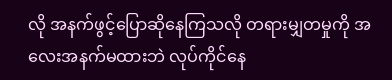လို အနက်ဖွင့်ပြောဆိုနေကြသလို တရားမျှတမှုကို အလေးအနက်မထားဘဲ လုပ်ကိုင်နေ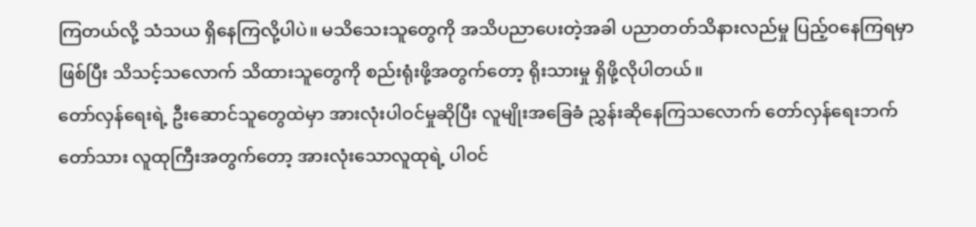ကြတယ်လို့ သံသယ ရှိနေကြလို့ပါပဲ။ မသိသေးသူတွေကို အသိပညာပေးတဲ့အခါ ပညာတတ်သိနားလည်မှု ပြည့်ဝနေကြရမှာဖြစ်ပြီး သိသင့်သလောက် သိထားသူတွေကို စည်းရုံးဖို့အတွက်တော့ ရိုးသားမှု ရှိဖို့လိုပါတယ်။
တော်လှန်ရေးရဲ့ ဦးဆောင်သူတွေထဲမှာ အားလုံးပါဝင်မှုဆိုပြီး လူမျိုးအခြေခံ ညွှန်းဆိုနေကြသလောက် တော်လှန်ရေးဘက်တော်သား လူထုကြီးအတွက်တော့ အားလုံးသောလူထုရဲ့ ပါဝင်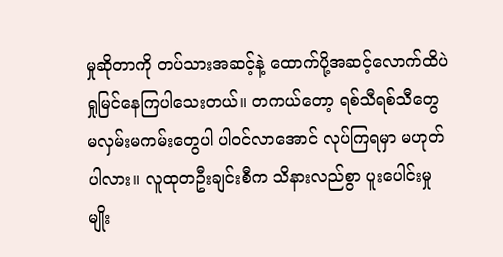မှုဆိုတာကို တပ်သားအဆင့်နဲ့ ထောက်ပို့အဆင့်လောက်ထိပဲ ရှုမြင်နေကြပါသေးတယ်။ တကယ်တော့ ရစ်သီရစ်သီတွေ မလှမ်းမကမ်းတွေပါ ပါဝင်လာအောင် လုပ်ကြရမှာ မဟုတ်ပါလား။ လူထုတဦးချင်းစီက သိနားလည်စွာ ပူးပေါင်းမှုမျိုး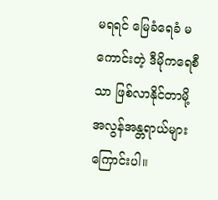မရရင် မြေခံရေခံ မကောင်းတဲ့ ဒီမိုကရေစီသာ ဖြစ်လာနိုင်တာမို့ အလွန်အန္တရာယ်များကြောင်းပါ။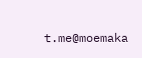t.me@moemaka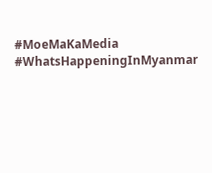#MoeMaKaMedia
#WhatsHappeningInMyanmar